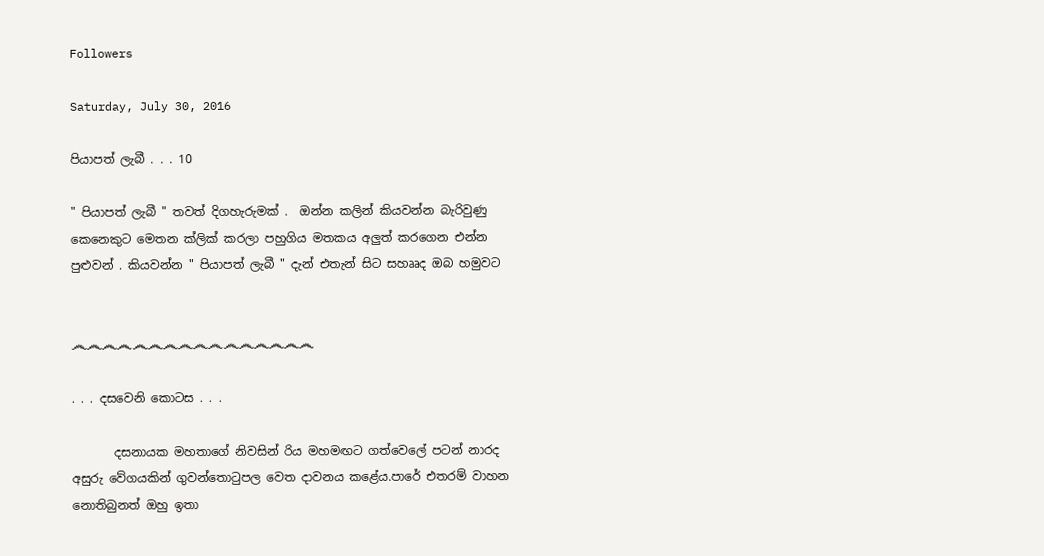Followers

Saturday, July 30, 2016

පියාපත් ලැබී . . . 10

" පියාපත් ලැබී " තවත් දිගහැරුමක් .  ඔන්න කලින් කියවන්න බැරිවුණු කෙනෙකුට මෙතන ක්ලික් කරලා පහුගිය මතකය අලුත් කරගෙන එන්න පුළුවන් . කියවන්න " පියාපත් ලැබී " දැන් එතැන් සිට සහෲද ඔබ හමුවට


෴෴෴෴෴෴෴෴෴෴෴෴෴෴෴෴

. . . දසවෙනි කොටස . . .

       දසනායක මහතාගේ නිවසින් රිය මහමඟට ගත්වෙලේ පටන් නාරද අසුරු වේගයකින් ගුවන්තොටුපල වෙත දාවනය කළේය.පාරේ එතරම් වාහන නොතිබුනත් ඔහු ඉතා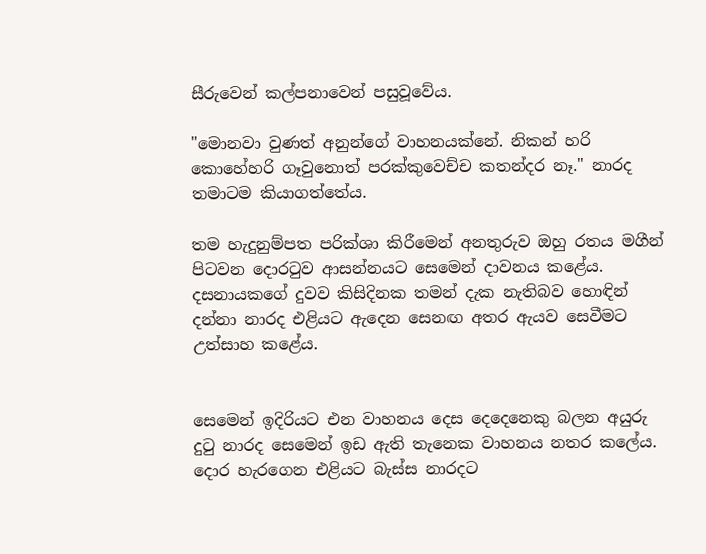සීරුවෙන් කල්පනාවෙන් පසුවූවේය.

"මොනවා වුණත් අනුන්ගේ වාහනයක්නේ. නිකන් හරි කොහේහරි ගෑවුනොත් පරක්කුවෙච්ච කතන්දර නෑ." නාරද තමාටම කියාගත්තේය.

තම හැදුනුම්පත පරික්ශා කිරීමෙන් අනතුරුව ඔහු රතය මගීන් පිටවන දොරටුව ආසන්නයට සෙමෙන් දාවනය කළේය. දසනායකගේ දුවව කිසිදිනක තමන් දැක නැතිබව හොඳින් දන්නා නාරද එළියට ඇදෙන සෙනඟ අතර ඇයව සෙවීමට උත්සාහ කළේය.


සෙමෙන් ඉදිරියට එන වාහනය දෙස දෙදෙනෙකු බලන අයුරු දුටු නාරද සෙමෙන් ඉඩ ඇති තැනෙක වාහනය නතර කලේය. දොර හැරගෙන එළියට බැස්ස නාරදට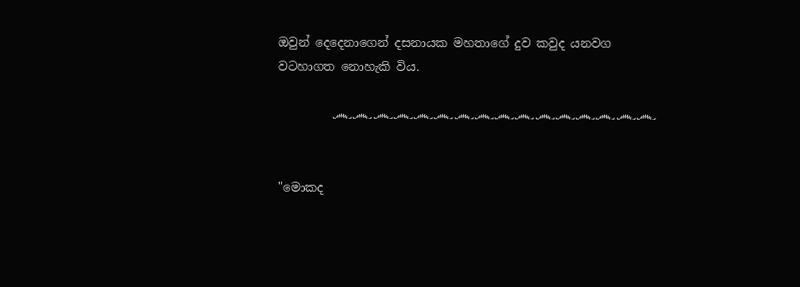ඔවුන් දෙදෙනාගෙන් දසනායක මහතාගේ දුව කවුද යනවග වටහාගත නොහැකි විය.

         ෴෴෴෴෴෴෴෴෴෴෴෴෴෴෴෴


"මොකද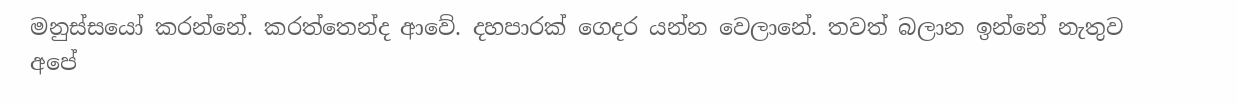මනුස්සයෝ කරන්නේ. කරත්තෙන්ද ආවේ. දහපාරක් ගෙදර යන්න වෙලානේ. තවත් බලාන ඉන්නේ නැතුව අපේ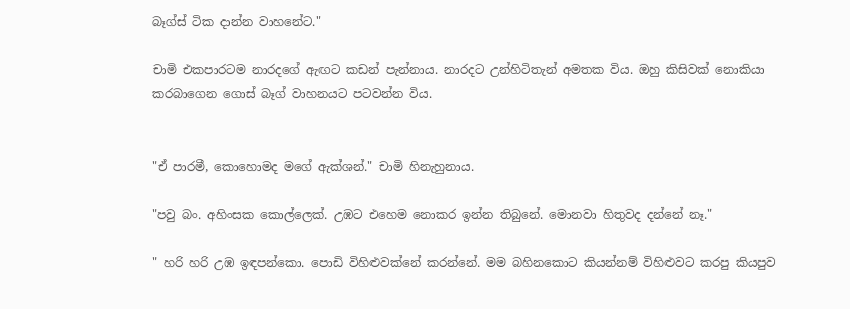බෑග්ස් ටික දාන්න වාහනේට."

චාමි එකපාරටම නාරදගේ ඇඟට කඩන් පැන්නාය. නාරදට උන්හිටිතැන් අමතක විය. ඔහු කිසිවක් නොකියා කරබාගෙන ගොස් බෑග් වාහනයට පටවන්න විය.


"ඒ පාරමී, කොහොමද මගේ ඇක්ශන්." චාමි හිනැහුනාය.

"පවු බං. අහිංසක කොල්ලෙක්. උඹට එහෙම නොකර ඉන්න තිබුනේ. මොනවා හිතුවද දන්නේ නෑ."

" හරි හරි උඹ ඉඳපන්කො. පොඩි විහිළුවක්නේ කරන්නේ. මම බහිනකොට කියන්නම් විහිළුවට කරපු කියපුව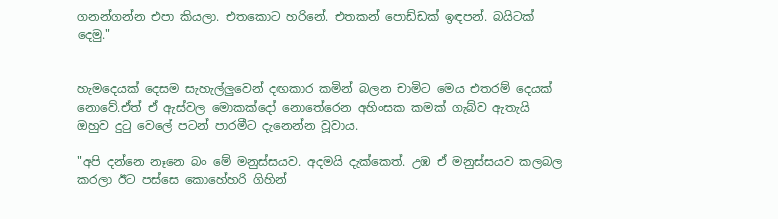ගනන්ගන්න එපා කියලා. එතකොට හරිනේ. එතකන් පොඩ්ඩක් ඉඳපන්. බයිටක් දෙමු."


හැමදෙයක් දෙසම සැහැල්ලුවෙන් දඟකාර කමින් බලන චාමිට මෙය එතරම් දෙයක් නොවේ.ඒත් ඒ ඇස්වල මොකක්දෝ නොතේරෙන අහිංසක කමක් ගැබ්ව ඇතැයි ඔහුව දුටු වෙලේ පටන් පාරමීට දැනෙන්න වූවාය.

"අපි දන්නෙ නෑනෙ බං මේ මනුස්සයව. අදමයි දැක්කෙත්. උඹ ඒ මනුස්සයව කලබල කරලා ඊට පස්සෙ කොහේහරි ගිහින්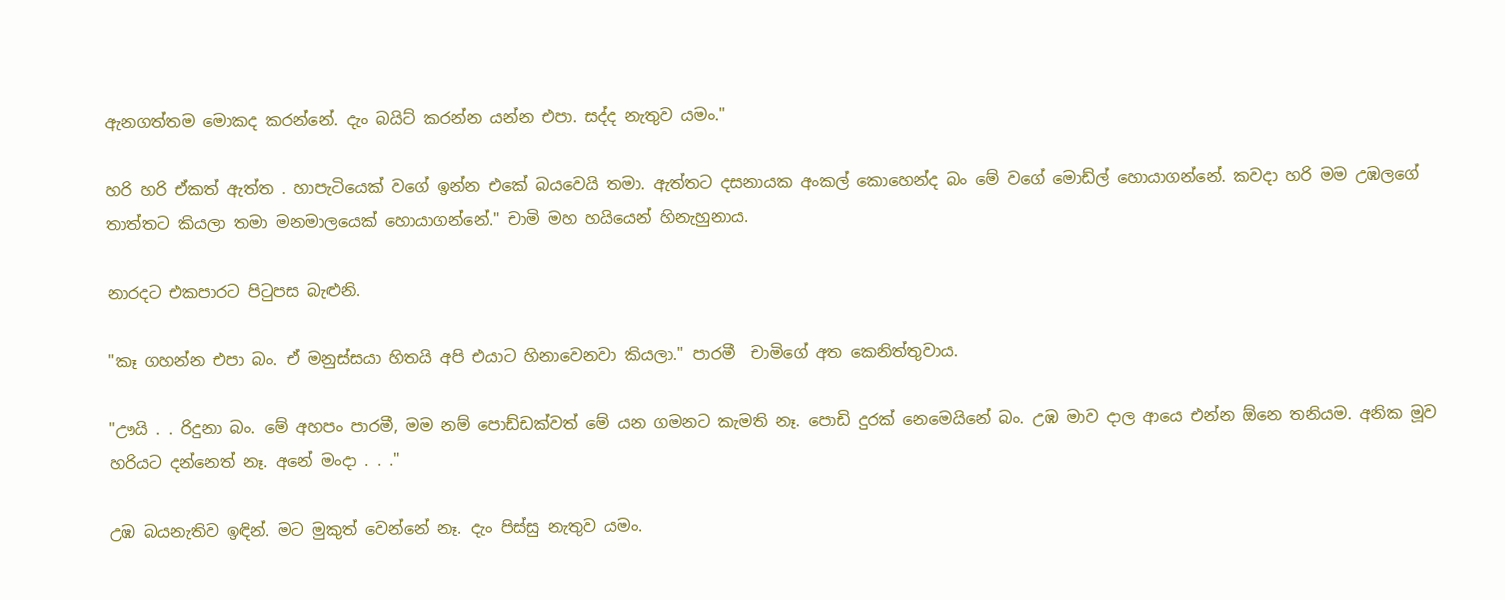ඇනගත්තම මොකද කරන්නේ. දැං බයිට් කරන්න යන්න එපා. සද්ද නැතුව යමං."

හරි හරි ඒකත් ඇත්ත . හාපැටියෙක් වගේ ඉන්න එකේ බයවෙයි තමා. ඇත්තට දසනායක අංකල් කොහෙන්ද බං මේ වගේ මොඩ්ල් හොයාගන්නේ. කවදා හරි මම උඹලගේ තාත්තට කියලා තමා මනමාලයෙක් හොයාගන්නේ." චාමි මහ හයියෙන් හිනැහුනාය.

නාරදට එකපාරට පිටුපස බැළුනි.

"කෑ ගහන්න එපා බං. ඒ මනුස්සයා හිතයි අපි එයාට හිනාවෙනවා කියලා." පාරමී  චාමිගේ අත කෙනිත්තුවාය.

"ඌයි . . රිදුනා බං. මේ අහපං පාරමී, මම නම් පොඩ්ඩක්වත් මේ යන ගමනට කැමති නෑ. පොඩි දුරක් නෙමෙයිනේ බං. උඹ මාව දාල ආයෙ එන්න ඕනෙ තනියම. අනික මූව හරියට දන්නෙත් නෑ. අනේ මංදා . . ."

උඹ බයනැතිව ඉඳින්. මට මුකුත් වෙන්නේ නෑ. දැං පිස්සු නැතුව යමං.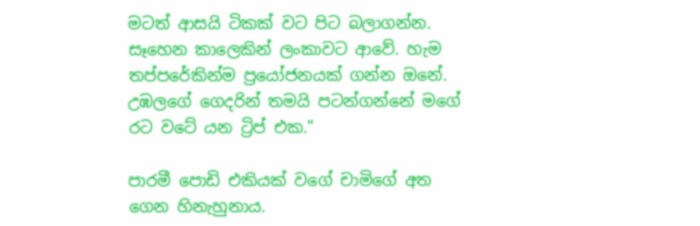මටත් ආසයි ටිකක් වට පිට බලාගන්න. සෑහෙන කාලෙකින් ලංකාවට ආවේ. හැම තප්පරේකින්ම ප්‍රයෝජනයක් ගන්න ඔනේ. උඹලගේ ගෙදරින් තමයි පටන්ගන්නේ මගේ රට වටේ යන ට්‍රිප් එක."

පාරමී පොඩි එකියක් වගේ චාමිගේ අත ගෙන හිනැහුනාය.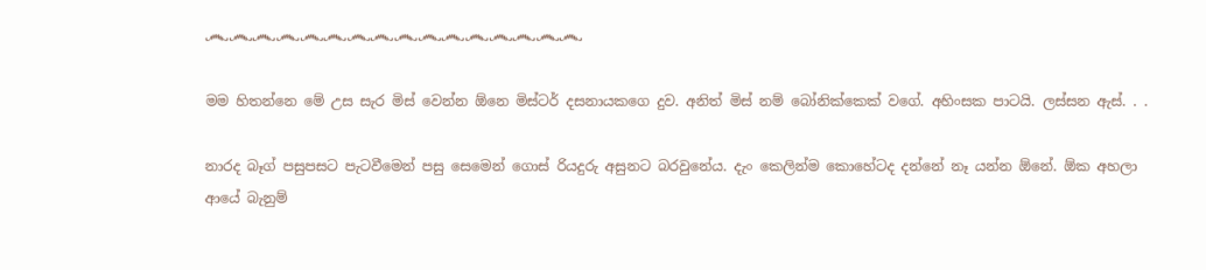෴෴෴෴෴෴෴෴෴෴෴෴෴෴෴෴

මම හිතන්නෙ මේ උස සැර මිස් වෙන්න ඕනෙ මිස්ටර් දසනායකගෙ දුව. අනිත් මිස් නම් බෝනික්කෙක් වගේ. අහිංසක පාටයි. ලස්සන ඇස්. . .

නාරද බෑග් පසුපසට පැටවීමෙන් පසු සෙමෙන් ගොස් රියදුරු අසුනට බරවුනේය. දැං කෙලින්ම කොහේටද දන්නේ නෑ යන්න ඕනේ. ඕක අහලා ආයේ බැනුම්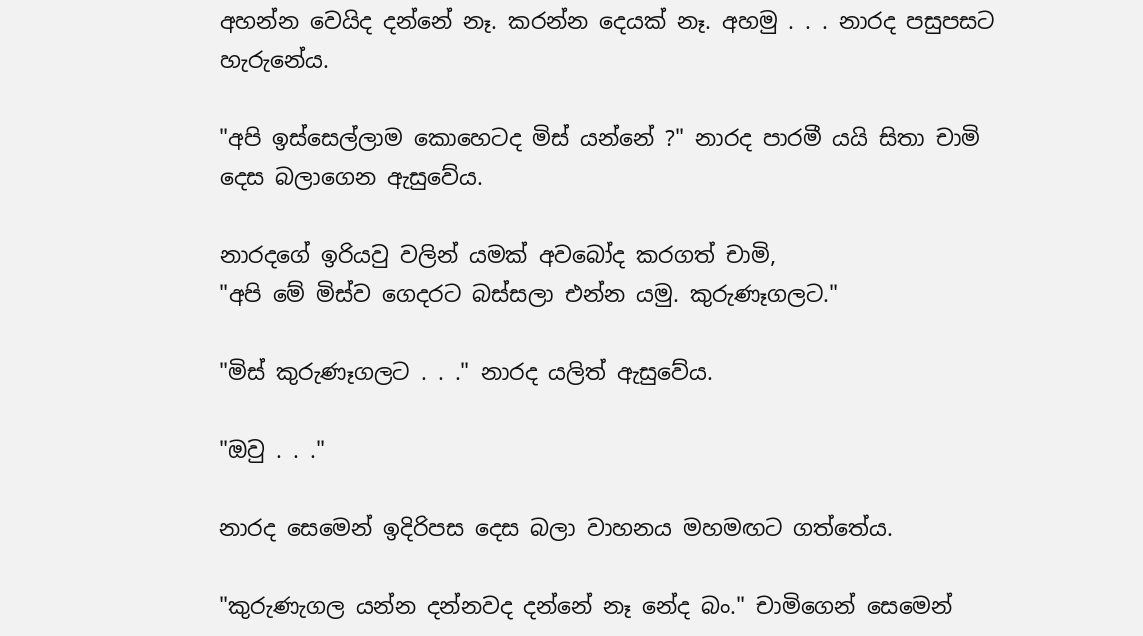අහන්න වෙයිද දන්නේ නෑ. කරන්න දෙයක් නෑ. අහමු . . . නාරද පසුපසට හැරුනේය.

"අපි ඉස්සෙල්ලාම කොහෙටද මිස් යන්නේ ?" නාරද පාරමී යයි සිතා චාමි දෙස බලාගෙන ඇසුවේය.

නාරදගේ ඉරියවු වලින් යමක් අවබෝද කරගත් චාමි,
"අපි මේ මිස්ව ගෙදරට බස්සලා එන්න යමු. කුරුණෑගලට."

"මිස් කුරුණෑගලට . . ." නාරද යලිත් ඇසුවේය.

"ඔවු . . ."

නාරද සෙමෙන් ඉදිරිපස දෙස බලා වාහනය මහමඟට ගත්තේය.

"කුරුණැගල යන්න දන්නවද දන්නේ නෑ නේද බං." චාමිගෙන් සෙමෙන්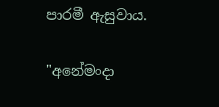පාරමී ඇසුවාය.

"අනේමංදා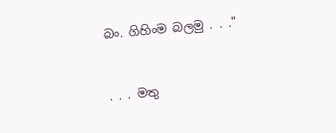බං. ගිහිංම බලමු . . ."


. . . මතු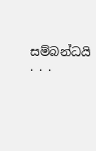සම්බන්ධයි . . .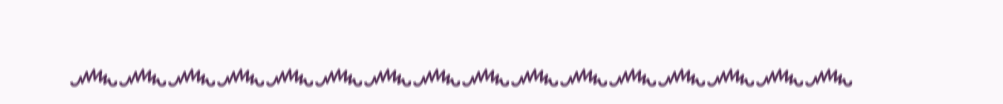෴෴෴෴෴෴෴෴෴෴෴෴෴෴෴෴